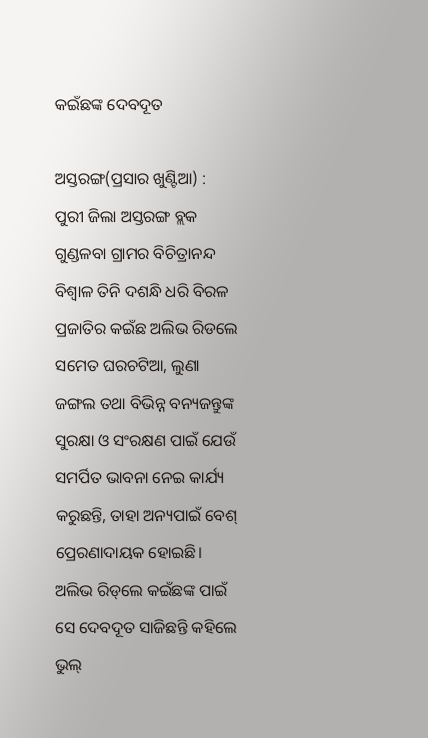କଇଁଛଙ୍କ ଦେବଦୂତ

ଅସ୍ତରଙ୍ଗ(ପ୍ରସାର ଖୁଣ୍ଟିଆ) : ପୁରୀ ଜିଲା ଅସ୍ତରଙ୍ଗ ବ୍ଲକ ଗୁଣ୍ଡଳବା ଗ୍ରାମର ବିଚିତ୍ରାନନ୍ଦ ବିଶ୍ବାଳ ତିନି ଦଶନ୍ଧି ଧରି ବିରଳ ପ୍ରଜାତିର କଇଁଛ ଅଲିଭ ରିଡଲେ ସମେତ ଘରଚଟିଆ, ଲୁଣା ଜଙ୍ଗଲ ତଥା ବିଭିନ୍ନ ବନ୍ୟଜନ୍ତୁଙ୍କ ସୁରକ୍ଷା ଓ ସଂରକ୍ଷଣ ପାଇଁ ଯେଉଁ ସମର୍ପିତ ଭାବନା ନେଇ କାର୍ଯ୍ୟ କରୁଛନ୍ତି, ତାହା ଅନ୍ୟପାଇଁ ବେଶ୍ ପ୍ରେରଣାଦାୟକ ହୋଇଛି। ଅଲିଭ ରିଡ୍‌ଲେ କଇଁଛଙ୍କ ପାଇଁ ସେ ଦେବଦୂତ ସାଜିଛନ୍ତି କହିଲେ ଭୁଲ୍‌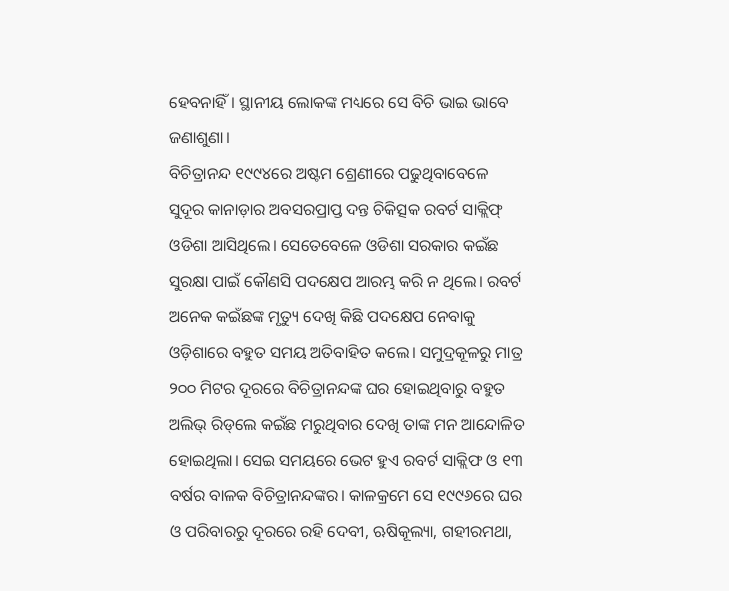ହେବନାହିଁ। ସ୍ଥାନୀୟ ଲୋକଙ୍କ ମଧ୍ୟରେ ସେ ବିଚି ଭାଇ ଭାବେ ଜଣାଶୁଣା।
ବିଚିତ୍ରାନନ୍ଦ ୧୯୯୪ରେ ଅଷ୍ଟମ ଶ୍ରେଣୀରେ ପଢୁଥିବାବେଳେ ସୁଦୂର କାନାଡ଼ାର ଅବସରପ୍ରାପ୍ତ ଦନ୍ତ ଚିକିତ୍ସକ ରବର୍ଟ ସାକ୍ଲିଫ୍‍ ଓଡିଶା ଆସିଥିଲେ। ସେତେବେଳେ ଓଡିଶା ସରକାର କଇଁଛ ସୁରକ୍ଷା ପାଇଁ କୌଣସି ପଦକ୍ଷେପ ଆରମ୍ଭ କରି ନ ଥିଲେ। ରବର୍ଟ ଅନେକ କଇଁଛଙ୍କ ମୃତ୍ୟୁ ଦେଖି କିଛି ପଦକ୍ଷେପ ନେବାକୁ ଓଡ଼ିଶାରେ ବହୁତ ସମୟ ଅତିବାହିତ କଲେ। ସମୁଦ୍ରକୂଳରୁ ମାତ୍ର ୨୦୦ ମିଟର ଦୂରରେ ବିଚିତ୍ରାନନ୍ଦଙ୍କ ଘର ହୋଇଥିବାରୁ ବହୁତ ଅଲିଭ୍‌ ରିଡ୍‌ଲେ କଇଁଛ ମରୁଥିବାର ଦେଖି ତାଙ୍କ ମନ ଆନ୍ଦୋଳିତ ହୋଇଥିଲା। ସେଇ ସମୟରେ ଭେଟ ହୁଏ ରବର୍ଟ ସାକ୍ଲିଫ ଓ ୧୩ ବର୍ଷର ବାଳକ ବିଚିତ୍ରାନନ୍ଦଙ୍କର। କାଳକ୍ରମେ ସେ ୧୯୯୬ରେ ଘର ଓ ପରିବାରରୁ ଦୂରରେ ରହି ଦେବୀ, ଋଷିକୂଲ୍ୟା, ଗହୀରମଥା,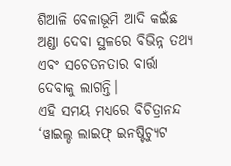ଶିଆଳି ବେଳାଭୂମି ଆଦି କଇଁଛ ଅଣ୍ଡା ଦେବା ସ୍ଥଳରେ ବିଭିନ୍ନ ତଥ୍ୟ ଏବଂ ସଚେତନତାର ବାର୍ତ୍ତା ଦେବାକୁ ଲାଗନ୍ତି।
ଏହି ସମୟ ମଧ୍ୟରେ ବିଚିତ୍ରାନନ୍ଦ ‘ୱାଇଲ୍ଡ ଲାଇଫ୍‌ ଇନଷ୍ଟିଚ୍ୟୁଟ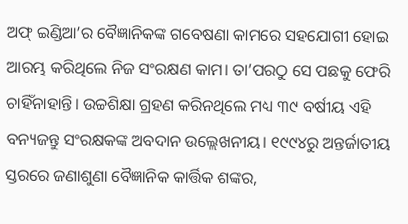ଅଫ୍‌ ଇଣ୍ଡିଆ’ର ବୈଜ୍ଞାନିକଙ୍କ ଗବେଷଣା କାମରେ ସହଯୋଗୀ ହୋଇ ଆରମ୍ଭ କରିଥିଲେ ନିଜ ସଂରକ୍ଷଣ କାମ। ତା’ପରଠୁ ସେ ପଛକୁ ଫେରି ଚାହିଁନାହାନ୍ତି। ଉଚ୍ଚଶିକ୍ଷା ଗ୍ରହଣ କରିନଥିଲେ ମଧ୍ୟ ୩୯ ବର୍ଷୀୟ ଏହି ବନ୍ୟଜନ୍ତୁ ସଂରକ୍ଷକଙ୍କ ଅବଦାନ ଉଲ୍ଲେଖନୀୟ। ୧୯୯୪ରୁ ଅନ୍ତର୍ଜାତୀୟ ସ୍ତରରେ ଜଣାଶୁଣା ବୈଜ୍ଞାନିକ କାର୍ତ୍ତିକ ଶଙ୍କର,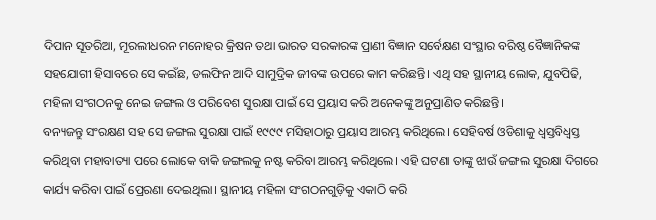ଦିପାନ ସୂତରିଆ, ମୂରଲୀଧରନ ମନୋହର କ୍ରିଷନ ତଥା ଭାରତ ସରକାରଙ୍କ ପ୍ରାଣୀ ବିଜ୍ଞାନ ସର୍ବେକ୍ଷଣ ସଂସ୍ଥାର ବରିଷ୍ଠ ବୈଜ୍ଞାନିକଙ୍କ ସହଯୋଗୀ ହିସାବରେ ସେ କଇଁଛ, ଡଲଫିନ ଆଦି ସାମୁଦ୍ରିକ ଜୀବଙ୍କ ଉପରେ କାମ କରିଛନ୍ତି। ଏଥି ସହ ସ୍ଥାନୀୟ ଲୋକ, ଯୁବପିଢି, ମହିଳା ସଂଗଠନକୁ ନେଇ ଜଙ୍ଗଲ ଓ ପରିବେଶ ସୁରକ୍ଷା ପାଇଁ ସେ ପ୍ରୟାସ କରି ଅନେକଙ୍କୁ ଅନୁପ୍ରାଣିତ କରିଛନ୍ତି।
ବନ୍ୟଜନ୍ତୁ ସଂରକ୍ଷଣ ସହ ସେ ଜଙ୍ଗଲ ସୁରକ୍ଷା ପାଇଁ ୧୯୯୯ ମସିହାଠାରୁ ପ୍ରୟାସ ଆରମ୍ଭ କରିଥିଲେ। ସେହିବର୍ଷ ଓଡିଶାକୁ ଧ୍ବସ୍ତବିଧ୍ବସ୍ତ କରିଥିବା ମହାବାତ୍ୟା ପରେ ଲୋକେ ବାକି ଜଙ୍ଗଲକୁ ନଷ୍ଟ କରିବା ଆରମ୍ଭ କରିଥିଲେ। ଏହି ଘଟଣା ତାଙ୍କୁ ଝାଉଁ ଜଙ୍ଗଲ ସୁରକ୍ଷା ଦିଗରେ କାର୍ଯ୍ୟ କରିବା ପାଇଁ ପ୍ରେରଣା ଦେଇଥିଲା। ସ୍ଥାନୀୟ ମହିଳା ସଂଗଠନଗୁଡ଼ିକୁ ଏକାଠି କରି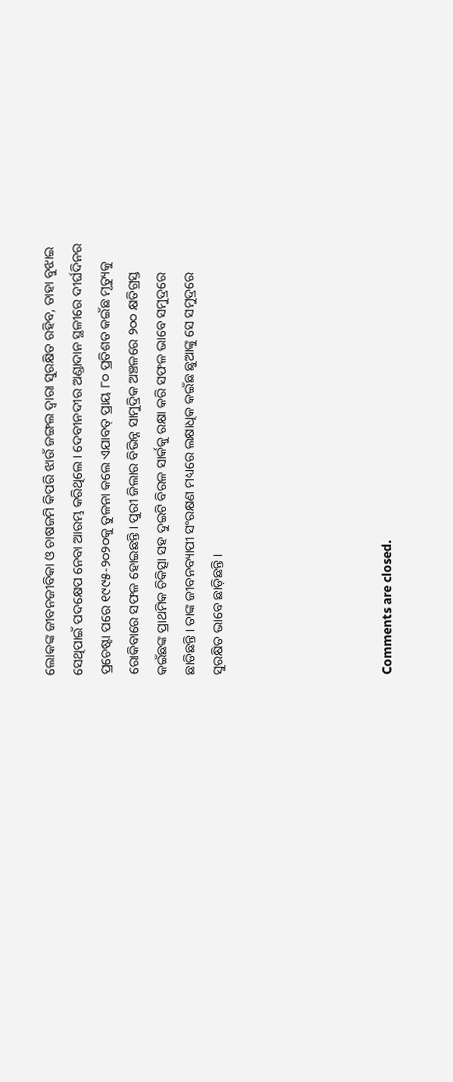ଲୋକଙ୍କ ଜୀବନଜୀବିକା ଓ ଚାଷଜମି କିପରି ଝାଉଁ ଜଙ୍ଗଲ ଦ୍ୱାରା ସୁରକ୍ଷିତ ରହିବ, ତାହା ବୁଝାଇ ସେଥିପାଇଁ ପଦକ୍ଷେପ ନେବା ଆରମ୍ଭ କରିଥିଲେ। ଦେବୀନଦୀର ଅଣ୍ଡାଦାନ ସ୍ଥଳୀରେ ଦୀର୍ଘଦିନର ପ୍ରଚେଷ୍ଟା ପରେ ୧୯୯୫-୨୦୨୦କୁ ତୁଳନା କଲେ ଏଯାବତ୍‌ ପ୍ରାୟ ୮୦ ପ୍ରତିଶତ କଇଁଛ ମୃତ୍ୟୁକୁ ରୋକିବାରେ ସଫଳ ହୋଇଛନ୍ତି। ପୁରୀ ଜିଲାର ବିଭିନ୍ନ ସାମୁଦ୍ରିକ ଅଞ୍ଚଳରେ ୨୦୦ କ୍ଷତିଗ୍ରସ୍ତ କଇଁଛଙ୍କ ପ୍ରାଥମିକ ଚିକିତ୍ସା ସହ ଦୁଇଟି ବିରଳ ସାର୍କକୁ ରକ୍ଷା କରି ସଫଳ ଭାବେ ସମୁଦ୍ରରେ ଛାଡିଛନ୍ତି। ତାଙ୍କ ଜୀବନବ୍ୟାପୀ ସଂରକ୍ଷଣ ମଧ୍ୟରେ ଲକ୍ଷାଧିକ କଇଁଛ ଛୁଆଙ୍କୁ ସେ ସମୁଦ୍ରରେ ସୁରକ୍ଷିତ ଭାବେ ଛାଡ଼ିଛନ୍ତି।





Comments are closed.